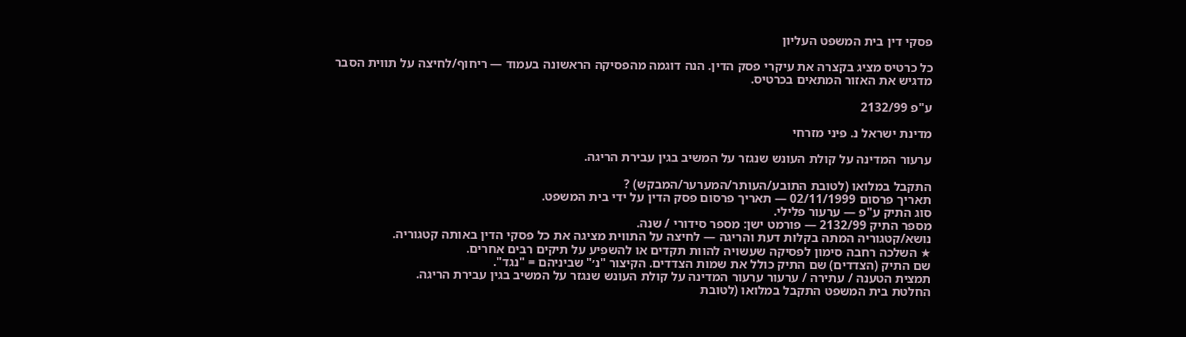פסקי דין בית המשפט העליון

כל כרטיס מציג בקצרה את עיקרי פסק הדין. הנה דוגמה מהפסיקה הראשונה בעמוד — ריחוף/לחיצה על תווית הסבר מדגיש את האזור המתאים בכרטיס.

ע"פ 2132/99

מדינת ישראל נ. פיני מזרחי

ערעור המדינה על קולת העונש שנגזר על המשיב בגין עבירת הריגה.

התקבל במלואו (לטובת התובע/העותר/המערער/המבקש) ?
תאריך פרסום 02/11/1999 — תאריך פרסום פסק הדין על ידי בית המשפט.
סוג התיק ע"פ — ערעור פלילי.
מספר התיק 2132/99 — פורמט ישן: מספר סידורי / שנה.
נושא/קטגוריה המתה בקלות דעת והריגה — לחיצה על התווית מציגה את כל פסקי הדין באותה קטגוריה.
★ השלכה רחבה סימון לפסיקה שעשויה להוות תקדים או להשפיע על תיקים רבים אחרים.
שם התיק (הצדדים) שם התיק כולל את שמות הצדדים. הקיצור "נ׳" שביניהם = "נגד".
תמצית הטענה / עתירה / ערעור ערעור המדינה על קולת העונש שנגזר על המשיב בגין עבירת הריגה.
החלטת בית המשפט התקבל במלואו (לטובת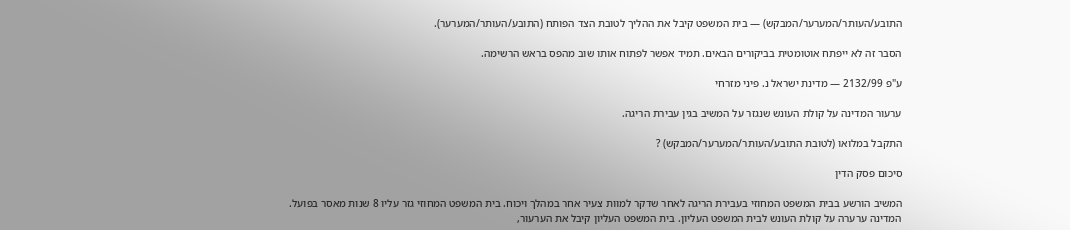התובע/העותר/המערער/המבקש) — בית המשפט קיבל את ההליך לטובת הצד הפותח (התובע/העותר/המערער).

הסבר זה לא ייפתח אוטומטית בביקורים הבאים. תמיד אפשר לפתוח אותו שוב מהפס בראש הרשימה.

ע"פ 2132/99 — מדינת ישראל נ. פיני מזרחי

ערעור המדינה על קולת העונש שנגזר על המשיב בגין עבירת הריגה.

התקבל במלואו (לטובת התובע/העותר/המערער/המבקש) ?

סיכום פסק הדין

המשיב הורשע בבית המשפט המחוזי בעבירת הריגה לאחר שדקר למוות צעיר אחר במהלך ויכוח. בית המשפט המחוזי גזר עליו 8 שנות מאסר בפועל. המדינה ערערה על קולת העונש לבית המשפט העליון. בית המשפט העליון קיבל את הערעור,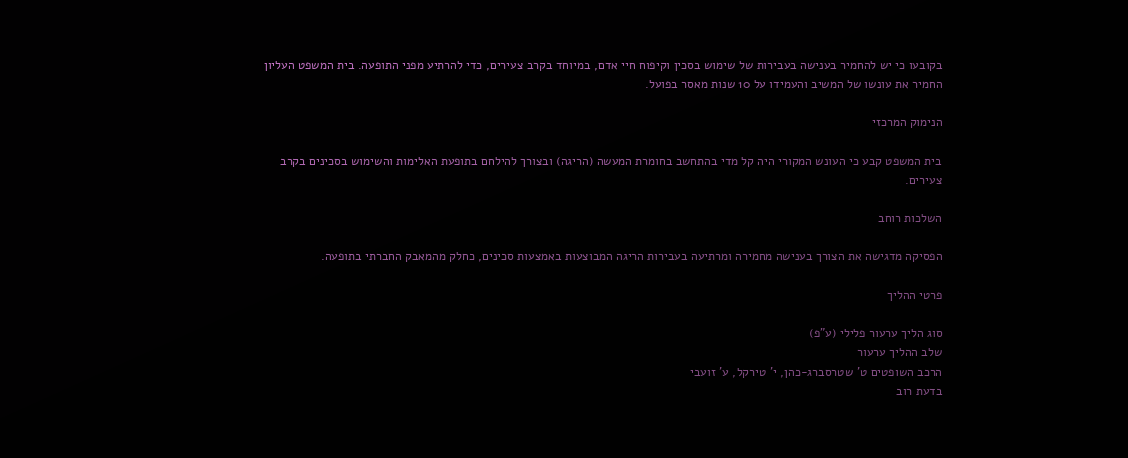בקובעו כי יש להחמיר בענישה בעבירות של שימוש בסכין וקיפוח חיי אדם, במיוחד בקרב צעירים, כדי להרתיע מפני התופעה. בית המשפט העליון החמיר את עונשו של המשיב והעמידו על 10 שנות מאסר בפועל.

הנימוק המרכזי

בית המשפט קבע כי העונש המקורי היה קל מדי בהתחשב בחומרת המעשה (הריגה) ובצורך להילחם בתופעת האלימות והשימוש בסכינים בקרב צעירים.

השלכות רוחב

הפסיקה מדגישה את הצורך בענישה מחמירה ומרתיעה בעבירות הריגה המבוצעות באמצעות סכינים, כחלק מהמאבק החברתי בתופעה.

פרטי ההליך

סוג הליך ערעור פלילי (ע"פ)
שלב ההליך ערעור
הרכב השופטים ט' שטרסברג-כהן, י' טירקל, ע' זועבי
בדעת רוב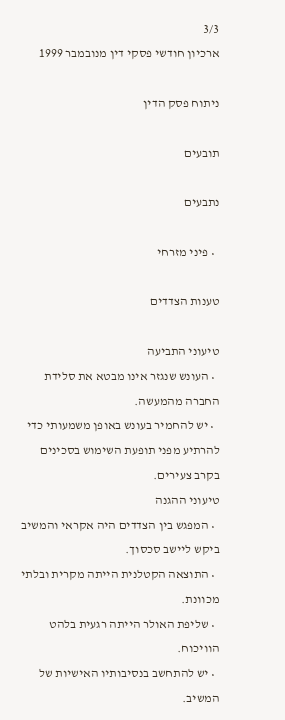3/3
ארכיון חודשי פסקי דין מנובמבר 1999

ניתוח פסק הדין

תובעים

נתבעים

  • פיני מזרחי

טענות הצדדים

טיעוני התביעה
  • העונש שנגזר אינו מבטא את סלידת החברה מהמעשה.
  • יש להחמיר בעונש באופן משמעותי כדי להרתיע מפני תופעת השימוש בסכינים בקרב צעירים.
טיעוני ההגנה
  • המפגש בין הצדדים היה אקראי והמשיב ביקש ליישב סכסוך.
  • התוצאה הקטלנית הייתה מקרית ובלתי מכוונת.
  • שליפת האולר הייתה רגעית בלהט הוויכוח.
  • יש להתחשב בנסיבותיו האישיות של המשיב.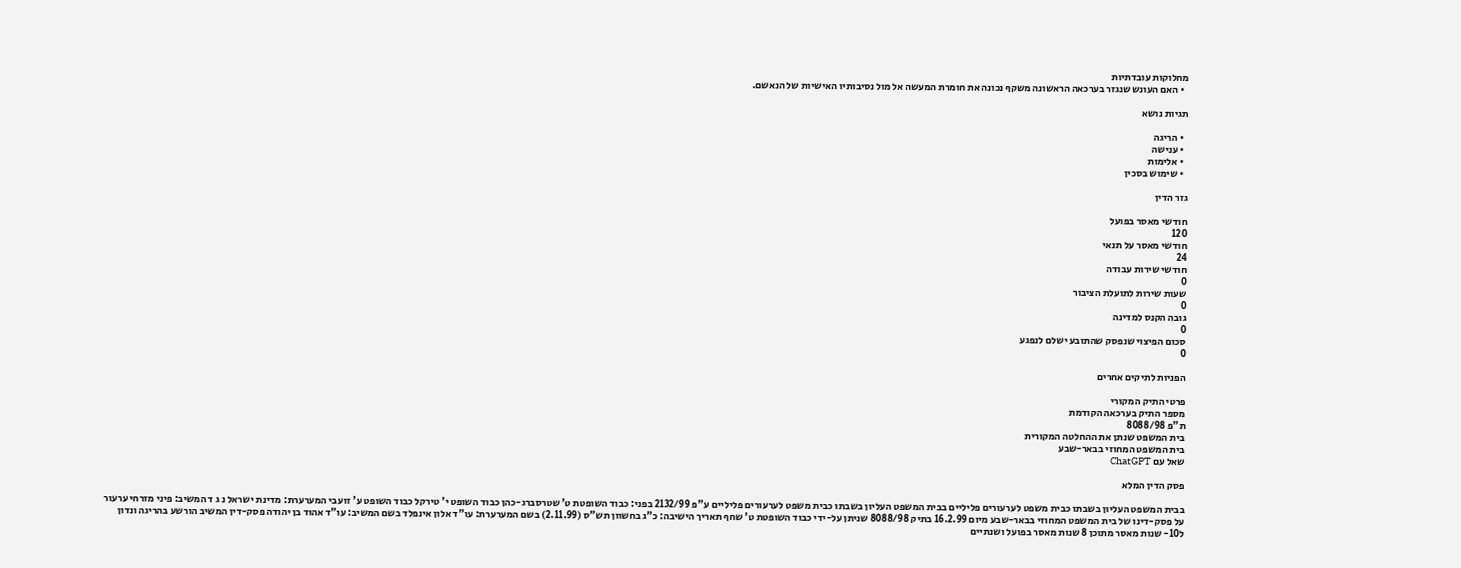מחלוקות עובדתיות
  • האם העונש שנגזר בערכאה הראשונה משקף נכונה את חומרת המעשה אל מול נסיבותיו האישיות של הנאשם.

תגיות נושא

  • הריגה
  • ענישה
  • אלימות
  • שימוש בסכין

גזר הדין

חודשי מאסר בפועל
120
חודשי מאסר על תנאי
24
חודשי שירות עבודה
0
שעות שירות לתועלת הציבור
0
גובה הקנס למדינה
0
סכום הפיצוי שנפסק שהתובע ישלם לנפגע
0

הפניות לתיקים אחרים

פרטי התיק המקורי
מספר התיק בערכאה הקודמת
ת"פ 8088/98
בית המשפט שנתן את ההחלטה המקורית
בית המשפט המחוזי בבאר-שבע
שאל עם ChatGPT

פסק הדין המלא

בבית המשפט העליון בשבתו כבית משפט לערעורים פליליים בבית המשפט העליון בשבתו כבית משפט לערעורים פליליים ע"פ 2132/99 בפני: כבוד השופטת ט' שטרסברג-כהן כבוד השופט י' טירקל כבוד השופט ע' זועבי המערערת: מדינת ישראל נ ג ד המשיב: פיני מזרחי ערעור על פסק-דינו של בית המשפט המחוזי בבאר-שבע מיום 16.2.99 בתיק 8088/98 שניתן על-ידי כבוד השופטת ט' שחף תאריך הישיבה: כ"ג בחשוון תש"ס (2.11.99) בשם המערערת: עו"ד אלון אינפלד בשם המשיב: עו"ד אהוד בן יהודה פסק-דין המשיב הורשע בהריגה ונדון ל10- שנות מאסר מתוכן 8 שנות מאסר בפועל ושנתיים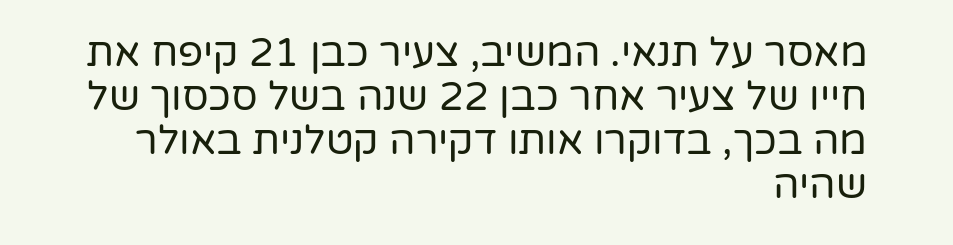מאסר על תנאי. המשיב, צעיר כבן 21 קיפח את חייו של צעיר אחר כבן 22 שנה בשל סכסוך של מה בכך, בדוקרו אותו דקירה קטלנית באולר שהיה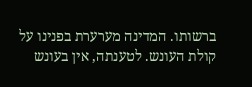ברשותו. המדינה מערערת בפנינו על קולת העונש. לטענתה, אין בעונש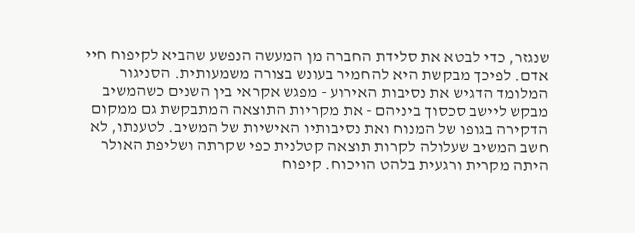שנגזר, כדי לבטא את סלידת החברה מן המעשה הנפשע שהביא לקיפוח חיי אדם. לפיכך מבקשת היא להחמיר בעונש בצורה משמעותית. הסניגור המלומד הדגיש את נסיבות האירוע - מפגש אקראי בין השנים כשהמשיב מבקש ליישב סכסוך ביניהם - את מקריות התוצאה המתבקשת גם ממקום הדקירה בגופו של המנוח ואת נסיבותיו האישיות של המשיב. לטענתו, לא חשב המשיב שעלולה לקרות תוצאה קטלנית כפי שקרתה ושליפת האולר היתה מקרית ורגעית בלהט הויכוח. קיפוח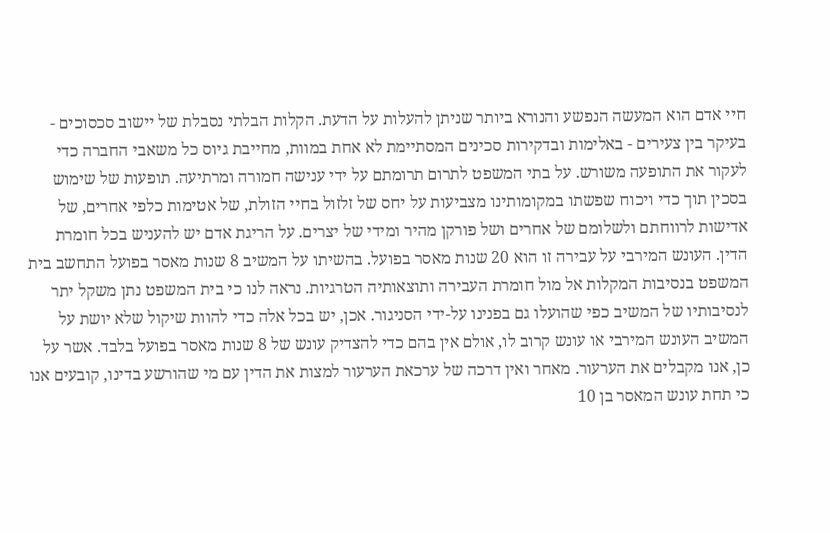חיי אדם הוא המעשה הנפשע והנורא ביותר שניתן להעלות על הדעת. הקלות הבלתי נסבלת של יישוב סכסוכים - בעיקר בין צעירים - באלימות ובדקירות סכינים המסתיימת לא אחת במוות, מחייבת גיוס כל משאבי החברה כדי לעקור את התופעה משורש. על בתי המשפט לתרום תרומתם על ידי ענישה חמורה ומרתיעה. תופעות של שימוש בסכין תוך כדי ויכוח שפשתו במקומותינו מצביעות על יחס של זלזול בחיי הזולת, של אטימות כלפי אחרים, של אדישות לרווחתם ולשלומם של אחרים ושל פורקן מהיר ומידי של יצרים. על הריגת אדם יש להעניש בכל חומרת הדין. העונש המירבי על עבירה זו הוא 20 שנות מאסר בפועל. בהשיתו על המשיב 8 שנות מאסר בפועל התחשב בית המשפט בנסיבות המקלות אל מול חומרת העבירה ותוצאותיה הטרגיות. נראה לנו כי בית המשפט נתן משקל יתר לנסיבותיו של המשיב כפי שהועלו גם בפנינו על-ידי הסניגור. אכן, יש בכל אלה כדי להוות שיקול שלא יושת על המשיב העונש המירבי או עונש קרוב לו, אולם אין בהם כדי להצדיק עונש של 8 שנות מאסר בפועל בלבד. אשר על כן, אנו מקבלים את הערעור. מאחר ואין דרכה של ערכאת הערעור למצות את הדין עם מי שהורשע בדינו, קובעים אנו כי תחת עונש המאסר בן 10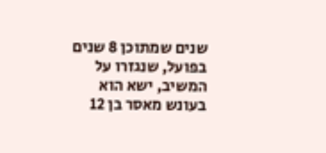שנים שמתוכן 8 שנים בפועל, שנגזרו על המשיב, ישא הוא בעונש מאסר בן 12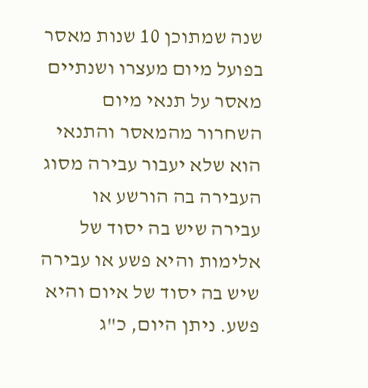שנה שמתוכן 10 שנות מאסר בפועל מיום מעצרו ושנתיים מאסר על תנאי מיום השחרור מהמאסר והתנאי הוא שלא יעבור עבירה מסוג העבירה בה הורשע או עבירה שיש בה יסוד של אלימות והיא פשע או עבירה שיש בה יסוד של איום והיא פשע. ניתן היום, כ"ג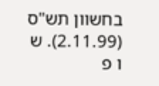בחשוון תש"ס (2.11.99). ש ו פ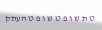ט ת ש ו פ ט ש ו פ ט העתק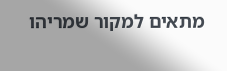מתאים למקור שמריהו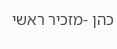כהן -מזכיר ראשי